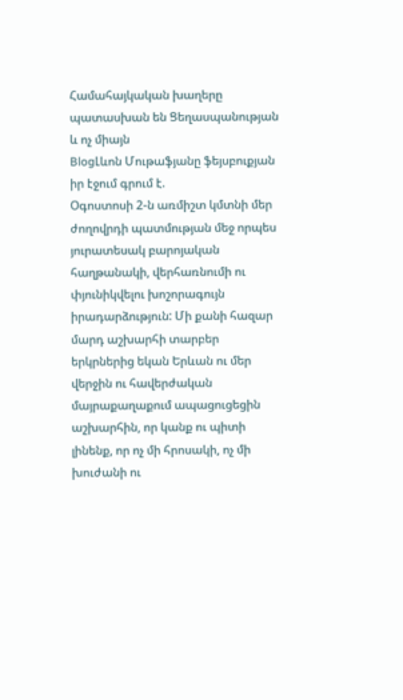Համահայկական խաղերը պատասխան են Ցեղասպանության և ոչ միայն
BlogԼևոն Մութաֆյանը ֆեյսբուքյան իր էջում գրում է.
Օգոստոսի 2-ն առմիշտ կմտնի մեր ժողովրդի պատմության մեջ որպես յուրատեսակ բարոյական հաղթանակի, վերհառնումի ու փյունիկվելու խոշորագույն իրադարձություն: Մի քանի հազար մարդ աշխարհի տարբեր երկրներից եկան Երևան ու մեր վերջին ու հավերժական մայրաքաղաքում ապացուցեցին աշխարհին, որ կանք ու պիտի լինենք, որ ոչ մի հրոսակի, ոչ մի խուժանի ու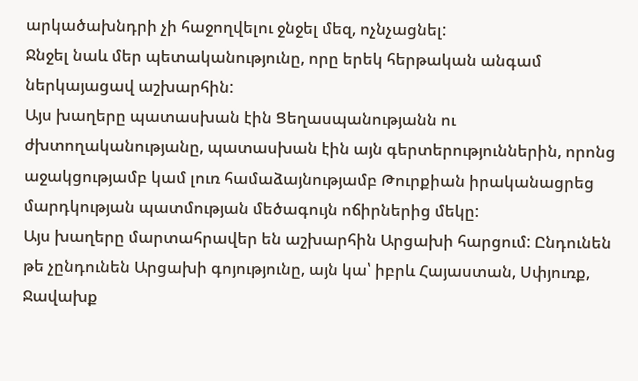արկածախնդրի չի հաջողվելու ջնջել մեզ, ոչնչացնել:
Ջնջել նաև մեր պետականությունը, որը երեկ հերթական անգամ ներկայացավ աշխարհին:
Այս խաղերը պատասխան էին Ցեղասպանությանն ու ժխտողականությանը, պատասխան էին այն գերտերություններին, որոնց աջակցությամբ կամ լուռ համաձայնությամբ Թուրքիան իրականացրեց մարդկության պատմության մեծագույն ոճիրներից մեկը:
Այս խաղերը մարտահրավեր են աշխարհին Արցախի հարցում: Ընդունեն թե չընդունեն Արցախի գոյությունը, այն կա՝ իբրև Հայաստան, Սփյուռք, Ջավախք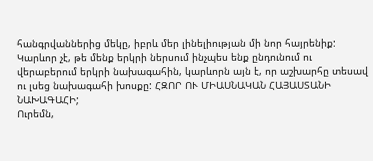հանգրվաններից մեկը, իբրև մեր լինելիության մի նոր հայրենիք:
Կարևոր չէ, թե մենք երկրի ներսում ինչպես ենք ընդունում ու վերաբերում երկրի նախագահին, կարևորն այն է, որ աշխարհը տեսավ ու լսեց նախագահի խոսքը: ՀԶՈՐ ՈՒ ՄԻԱՍՆԱԿԱՆ ՀԱՅԱՍՏԱՆԻ ՆԱԽԱԳԱՀԻ;
Ուրեմն,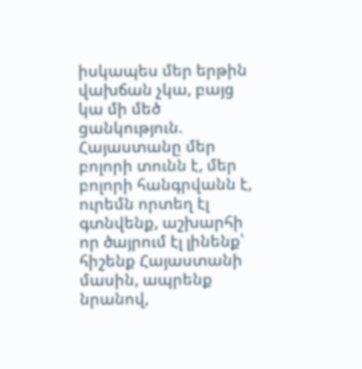իսկապես մեր երթին վախճան չկա, բայց կա մի մեծ ցանկություն. Հայաստանը մեր բոլորի տունն է, մեր բոլորի հանգրվանն է, ուրեմն որտեղ էլ գտնվենք, աշխարհի որ ծայրում էլ լինենք՝ հիշենք Հայաստանի մասին, ապրենք նրանով,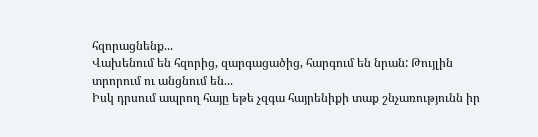հզորացնենք...
Վախենում են հզորից, զարգացածից, հարգում են նրան: Թույլին տրորում ու անցնում են...
Իսկ դրսում ապրող հայը եթե չզգա հայրենիքի տաք շնչառությունն իր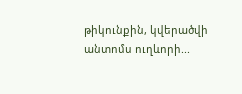թիկունքին, կվերածվի անտոմս ուղևորի...